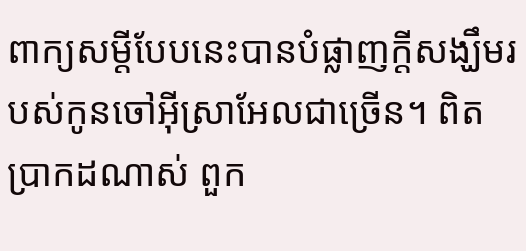ពាក្យសម្តីបែបនេះបានបំផ្លាញក្តីសង្ឃឹមរបស់កូនចៅអ៊ីស្រាអែលជាច្រើន។ ពិតប្រាកដណាស់ ពួក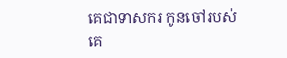គេជាទាសករ កូនចៅរបស់គេ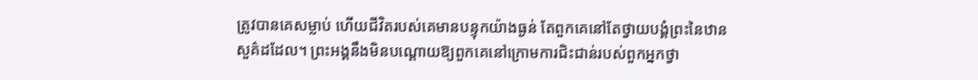ត្រូវបានគេសម្លាប់ ហើយជីវិតរបស់គេមានបន្ទុកយ៉ាងធ្ងន់ តែពួកគេនៅតែថ្វាយបង្គំព្រះនៃឋានសួគ៌ដដែល។ ព្រះអង្គនឹងមិនបណ្តោយឱ្យពួកគេនៅក្រោមការជិះជាន់របស់ពួកអ្នកថ្វា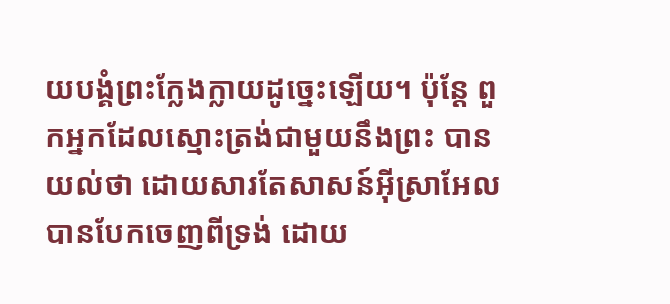យបង្គំព្រះក្លែងក្លាយដូច្នេះឡើយ។ ប៉ុន្តែ ពួកអ្នកដែលស្មោះត្រង់ជាមួយនឹងព្រះ បានយល់ថា ដោយសារតែសាសន៍អ៊ីស្រាអែលបានបែកចេញពីទ្រង់ ដោយ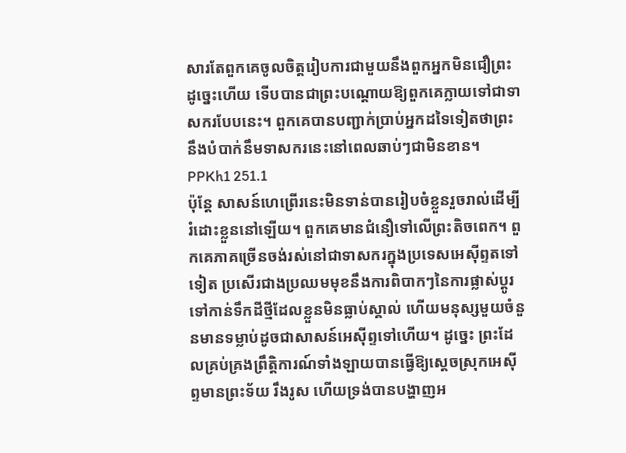សារតែពួកគេចូលចិត្តរៀបការជាមួយនឹងពួកអ្នកមិនជឿព្រះ ដូច្នេះហើយ ទើបបានជាព្រះបណ្តោយឱ្យពួកគេក្លាយទៅជាទាសករបែបនេះ។ ពួកគេបានបញ្ជាក់ប្រាប់អ្នកដទៃទៀតថាព្រះនឹងបំបាក់នឹមទាសករនេះនៅពេលឆាប់ៗជាមិនខាន។ PPKh1 251.1
ប៉ុន្តែ សាសន៍ហេព្រើរនេះមិនទាន់បានរៀបចំខ្លួនរួចរាល់ដើម្បីរំដោះខ្លួននៅឡើយ។ ពួកគេមានជំនឿទៅលើព្រះតិចពេក។ ពួកគេភាគច្រើនចង់រស់នៅជាទាសករក្នុងប្រទេសអេស៊ីព្ទតទៅទៀត ប្រសើរជាងប្រឈមមុខនឹងការពិបាកៗនៃការផ្លាស់ប្តូរទៅកាន់ទឹកដីថ្មីដែលខ្លួនមិនធ្លាប់ស្គាល់ ហើយមនុស្សមួយចំនួនមានទម្លាប់ដូចជាសាសន៍អេស៊ីព្ទទៅហើយ។ ដូច្នេះ ព្រះដែលគ្រប់គ្រងព្រឹត្តិការណ៍ទាំងឡាយបានធ្វើឱ្យស្តេចស្រុកអេស៊ីព្ទមានព្រះទ័យ រឹងរូស ហើយទ្រង់បានបង្ហាញអ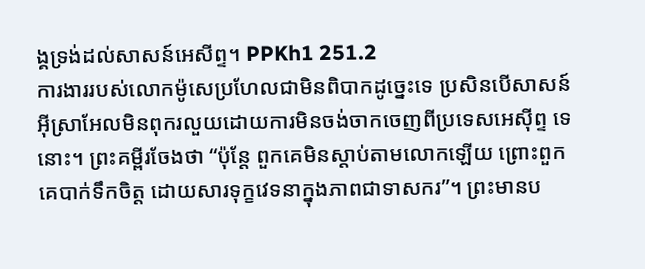ង្គទ្រង់ដល់សាសន៍អេសីព្ទ។ PPKh1 251.2
ការងាររបស់លោកម៉ូសេប្រហែលជាមិនពិបាកដូច្នេះទេ ប្រសិនបើសាសន៍អ៊ីស្រាអែលមិនពុករលួយដោយការមិនចង់ចាកចេញពីប្រទេសអេស៊ីព្ទ ទេនោះ។ ព្រះគម្ពីរចែងថា “ប៉ុន្តែ ពួកគេមិនស្តាប់តាមលោកឡើយ ព្រោះពួកគេបាក់ទឹកចិត្ត ដោយសារទុក្ខវេទនាក្នុងភាពជាទាសករ”។ ព្រះមានប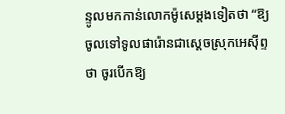ន្ទូលមកកាន់លោកម៉ូសេម្តងទៀតថា “ឱ្យចូលទៅទូលផារ៉ោនជាស្តេចស្រុកអេស៊ីព្ទ ថា ចូរបើកឱ្យ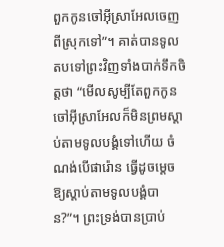ពួកកូនចៅអ៊ីស្រាអែលចេញពីស្រុកទៅ”។ គាត់បានទូលតបទៅព្រះវិញទាំងបាក់ទឹកចិត្តថា “មើលសូម្បីតែពួកកូនចៅអ៊ីស្រាអែលក៏មិនព្រមស្តាប់តាមទូលបង្គំទៅហើយ ចំណង់បើផារ៉ោន ធ្វើដូចម្តេចឱ្យស្តាប់តាមទូលបង្គំបាន?”។ ព្រះទ្រង់បានប្រាប់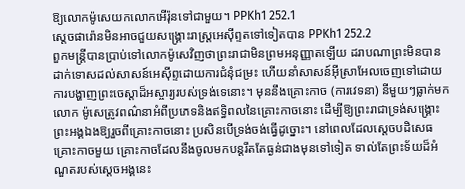ឱ្យលោកម៉ូសេយកលោកអើរ៉ុនទៅជាមួយ។ PPKh1 252.1
ស្តេចផារ៉ោនមិនអាចជួយសង្គ្រោះរាស្ត្រអេស៊ីព្ទតទៅទៀតបាន PPKh1 252.2
ពួកមន្ត្រីបានប្រាប់ទៅលោកម៉ូសេវិញថាព្រះរាជាមិនព្រមអនុញ្ញាតឡើយ ដរាបណាព្រះមិនបានដាក់ទោសដល់សាសន៍អេស៊ីព្ទដោយការជំនុំជម្រះ ហើយនាំសាសន៍អ៊ីស្រាអែលចេញទៅដោយការបង្ហាញព្រះចេស្តាដ៏អស្ចារ្យរបស់ទ្រង់ទេនោះ។ មុននឹងគ្រោះកាច (ការវេទនា) នីមួយៗធ្លាក់មក លោក ម៉ូសេត្រូវពណ៌នាអំពីប្រភេទនិងឥទ្ធិពលនៃគ្រោះកាចនោះ ដើម្បីឱ្យព្រះរាជាទ្រង់សង្គ្រោះព្រះអង្គឯងឱ្យរួចពីគ្រោះកាចនោះ ប្រសិនបើទ្រង់ចង់ធ្វើដូច្នោះ។ នៅពេលដែលស្តេចបដិសេធគ្រោះកាចមួយ គ្រោះកាចដែលនឹងចូលមកបន្តរឹតតែធ្ងន់ជាងមុនទៅទៀត ទាល់តែព្រះទ័យដ៏អំណួតរបស់ស្តេចអង្គនេះ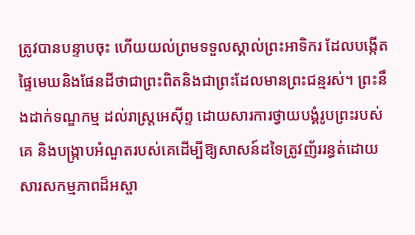ត្រូវបានបន្ទាបចុះ ហើយយល់ព្រមទទួលស្គាល់ព្រះអាទិករ ដែលបង្កើតផ្ទៃមេឃនិងផែនដីថាជាព្រះពិតនិងជាព្រះដែលមានព្រះជន្មរស់។ ព្រះនឹងដាក់ទណ្ឌកម្ម ដល់រាស្ត្រអេស៊ីព្ទ ដោយសារការថ្វាយបង្គំរូបព្រះរបស់គេ និងបង្ក្រាបអំណួតរបស់គេដើម្បីឱ្យសាសន៍ដទៃត្រូវញ័ររន្ធត់ដោយសារសកម្មភាពដ៏អស្ចា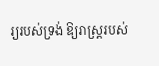រ្យរបស់ទ្រង់ ឱ្យរាស្ត្ររបស់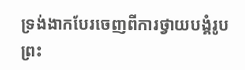ទ្រង់ងាកបែរចេញពីការថ្វាយបង្គំរូបព្រះ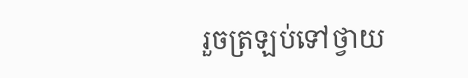រួចត្រឡប់ទៅថ្វាយ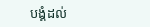បង្គំដល់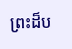ព្រះដ៏ប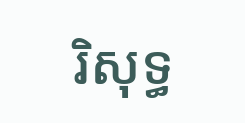រិសុទ្ធ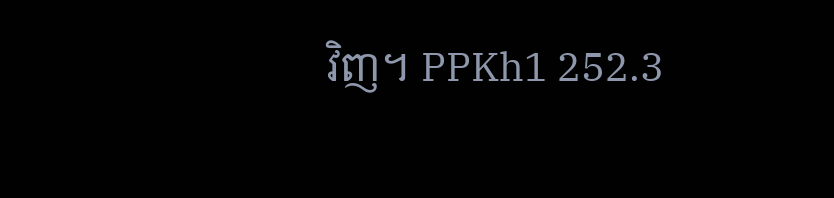វិញ។ PPKh1 252.3